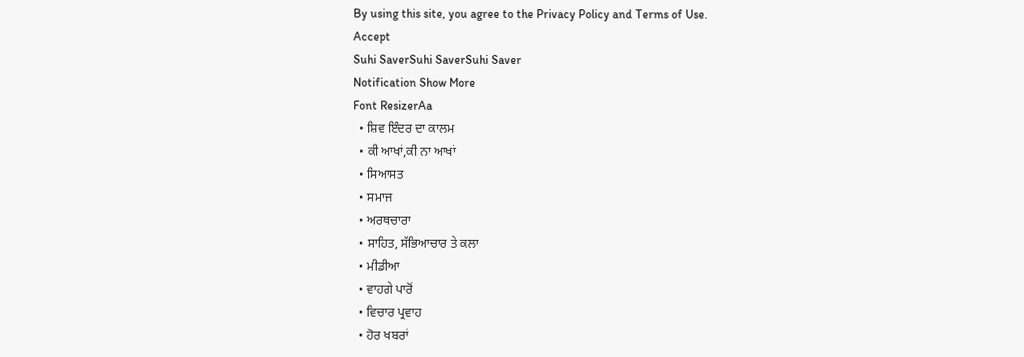By using this site, you agree to the Privacy Policy and Terms of Use.
Accept
Suhi SaverSuhi SaverSuhi Saver
Notification Show More
Font ResizerAa
  • ਸ਼ਿਵ ਇੰਦਰ ਦਾ ਕਾਲਮ
  • ਕੀ ਆਖਾਂ,ਕੀ ਨਾ ਆਖਾਂ
  • ਸਿਆਸਤ
  • ਸਮਾਜ
  • ਅਰਥਚਾਰਾ
  • ਸਾਹਿਤ, ਸੱਭਿਆਚਾਰ ਤੇ ਕਲਾ
  • ਮੀਡੀਆ
  • ਵਾਹਗੇ ਪਾਰੋਂ
  • ਵਿਚਾਰ ਪ੍ਰਵਾਹ
  • ਹੋਰ ਖਬਰਾਂ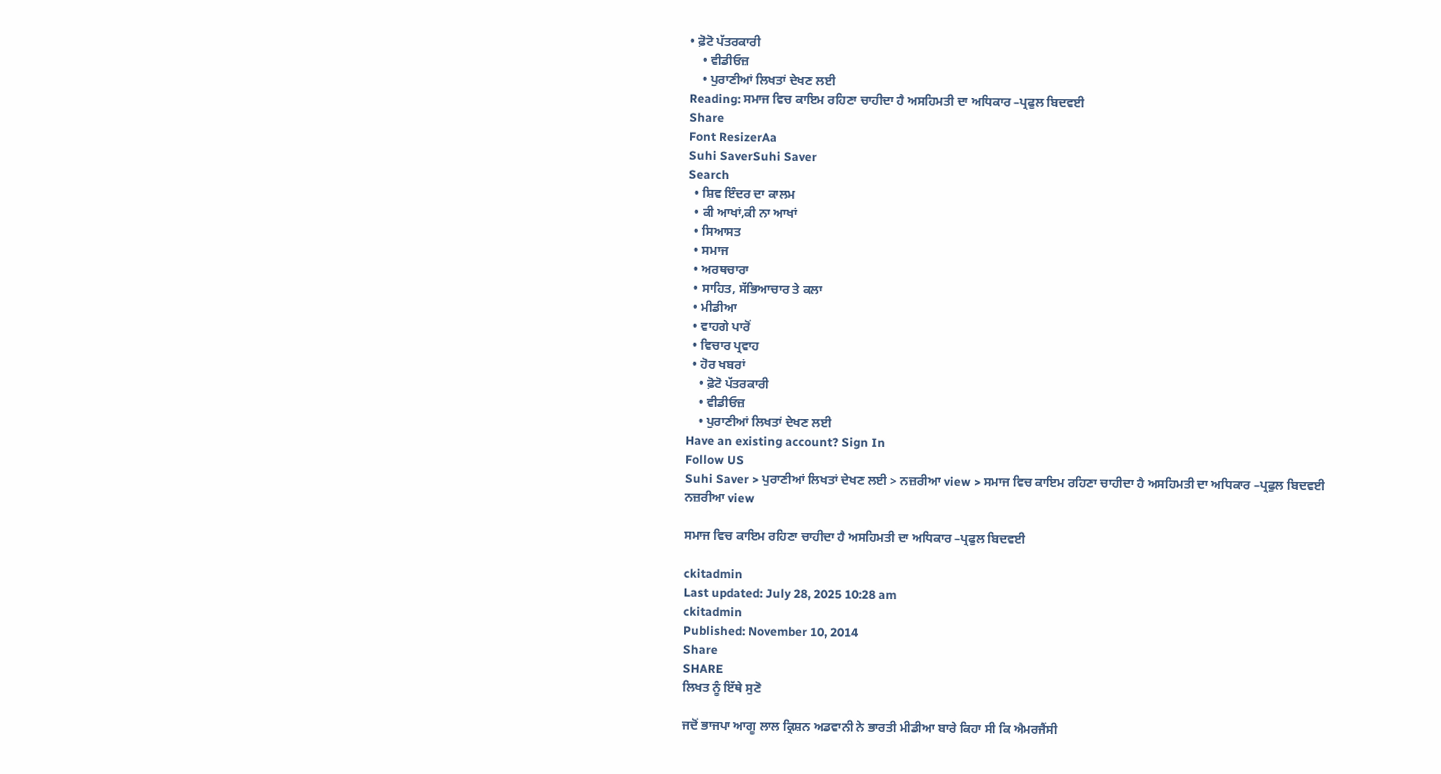• ਫ਼ੋਟੋ ਪੱਤਰਕਾਰੀ
    • ਵੀਡੀਓਜ਼
    • ਪੁਰਾਣੀਆਂ ਲਿਖਤਾਂ ਦੇਖਣ ਲਈ
Reading: ਸਮਾਜ ਵਿਚ ਕਾਇਮ ਰਹਿਣਾ ਚਾਹੀਦਾ ਹੈ ਅਸਹਿਮਤੀ ਦਾ ਅਧਿਕਾਰ –ਪ੍ਰਫੁਲ ਬਿਦਵਈ
Share
Font ResizerAa
Suhi SaverSuhi Saver
Search
  • ਸ਼ਿਵ ਇੰਦਰ ਦਾ ਕਾਲਮ
  • ਕੀ ਆਖਾਂ,ਕੀ ਨਾ ਆਖਾਂ
  • ਸਿਆਸਤ
  • ਸਮਾਜ
  • ਅਰਥਚਾਰਾ
  • ਸਾਹਿਤ, ਸੱਭਿਆਚਾਰ ਤੇ ਕਲਾ
  • ਮੀਡੀਆ
  • ਵਾਹਗੇ ਪਾਰੋਂ
  • ਵਿਚਾਰ ਪ੍ਰਵਾਹ
  • ਹੋਰ ਖਬਰਾਂ
    • ਫ਼ੋਟੋ ਪੱਤਰਕਾਰੀ
    • ਵੀਡੀਓਜ਼
    • ਪੁਰਾਣੀਆਂ ਲਿਖਤਾਂ ਦੇਖਣ ਲਈ
Have an existing account? Sign In
Follow US
Suhi Saver > ਪੁਰਾਣੀਆਂ ਲਿਖਤਾਂ ਦੇਖਣ ਲਈ > ਨਜ਼ਰੀਆ view > ਸਮਾਜ ਵਿਚ ਕਾਇਮ ਰਹਿਣਾ ਚਾਹੀਦਾ ਹੈ ਅਸਹਿਮਤੀ ਦਾ ਅਧਿਕਾਰ –ਪ੍ਰਫੁਲ ਬਿਦਵਈ
ਨਜ਼ਰੀਆ view

ਸਮਾਜ ਵਿਚ ਕਾਇਮ ਰਹਿਣਾ ਚਾਹੀਦਾ ਹੈ ਅਸਹਿਮਤੀ ਦਾ ਅਧਿਕਾਰ –ਪ੍ਰਫੁਲ ਬਿਦਵਈ

ckitadmin
Last updated: July 28, 2025 10:28 am
ckitadmin
Published: November 10, 2014
Share
SHARE
ਲਿਖਤ ਨੂੰ ਇੱਥੇ ਸੁਣੋ

ਜਦੋਂ ਭਾਜਪਾ ਆਗੂ ਲਾਲ ਕ੍ਰਿਸ਼ਨ ਅਡਵਾਨੀ ਨੇ ਭਾਰਤੀ ਮੀਡੀਆ ਬਾਰੇ ਕਿਹਾ ਸੀ ਕਿ ਐਮਰਜੈਂਸੀ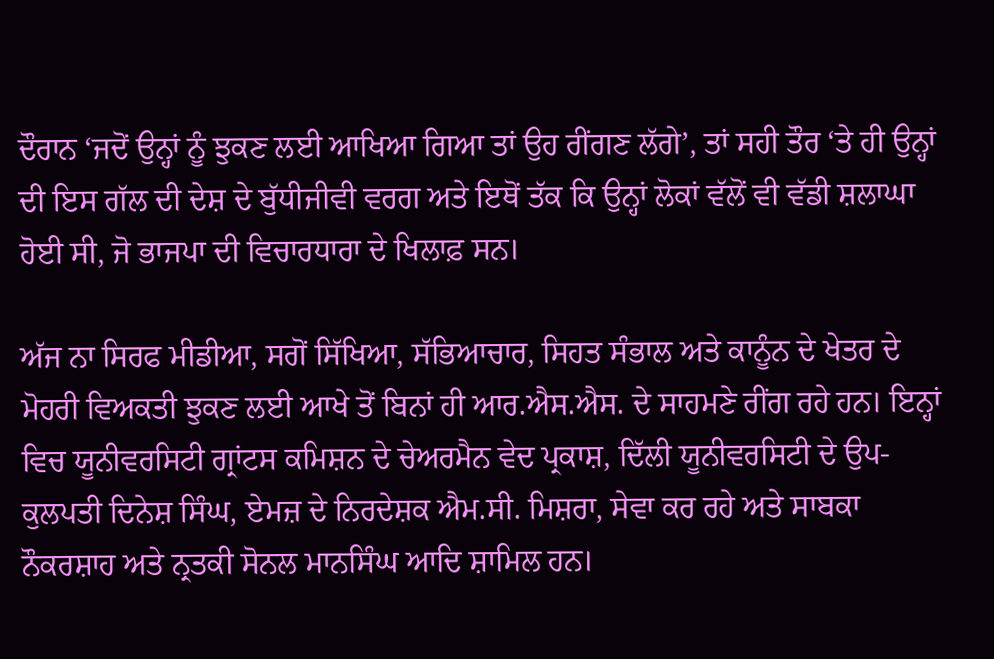ਦੌਰਾਨ ‘ਜਦੋਂ ਉਨ੍ਹਾਂ ਨੂੰ ਝੁਕਣ ਲਈ ਆਖਿਆ ਗਿਆ ਤਾਂ ਉਹ ਰੀਂਗਣ ਲੱਗੇ’, ਤਾਂ ਸਹੀ ਤੌਰ ‘ਤੇ ਹੀ ਉਨ੍ਹਾਂ ਦੀ ਇਸ ਗੱਲ ਦੀ ਦੇਸ਼ ਦੇ ਬੁੱਧੀਜੀਵੀ ਵਰਗ ਅਤੇ ਇਥੋਂ ਤੱਕ ਕਿ ਉਨ੍ਹਾਂ ਲੋਕਾਂ ਵੱਲੋਂ ਵੀ ਵੱਡੀ ਸ਼ਲਾਘਾ ਹੋਈ ਸੀ, ਜੋ ਭਾਜਪਾ ਦੀ ਵਿਚਾਰਧਾਰਾ ਦੇ ਖਿਲਾਫ਼ ਸਨ।

ਅੱਜ ਨਾ ਸਿਰਫ ਮੀਡੀਆ, ਸਗੋਂ ਸਿੱਖਿਆ, ਸੱਭਿਆਚਾਰ, ਸਿਹਤ ਸੰਭਾਲ ਅਤੇ ਕਾਨੂੰਨ ਦੇ ਖੇਤਰ ਦੇ ਮੋਹਰੀ ਵਿਅਕਤੀ ਝੁਕਣ ਲਈ ਆਖੇ ਤੋਂ ਬਿਨਾਂ ਹੀ ਆਰ.ਐਸ.ਐਸ. ਦੇ ਸਾਹਮਣੇ ਰੀਂਗ ਰਹੇ ਹਨ। ਇਨ੍ਹਾਂ ਵਿਚ ਯੂਨੀਵਰਸਿਟੀ ਗ੍ਰਾਂਟਸ ਕਮਿਸ਼ਨ ਦੇ ਚੇਅਰਮੈਨ ਵੇਦ ਪ੍ਰਕਾਸ਼, ਦਿੱਲੀ ਯੂਨੀਵਰਸਿਟੀ ਦੇ ਉਪ-ਕੁਲਪਤੀ ਦਿਨੇਸ਼ ਸਿੰਘ, ਏਮਜ਼ ਦੇ ਨਿਰਦੇਸ਼ਕ ਐਮ.ਸੀ. ਮਿਸ਼ਰਾ, ਸੇਵਾ ਕਰ ਰਹੇ ਅਤੇ ਸਾਬਕਾ ਨੌਕਰਸ਼ਾਹ ਅਤੇ ਨ੍ਰਤਕੀ ਸੋਨਲ ਮਾਨਸਿੰਘ ਆਦਿ ਸ਼ਾਮਿਲ ਹਨ।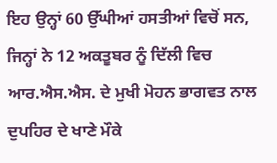ਇਹ ਉਨ੍ਹਾਂ 60 ਉੱਘੀਆਂ ਹਸਤੀਆਂ ਵਿਚੋਂ ਸਨ, ਜਿਨ੍ਹਾਂ ਨੇ 12 ਅਕਤੂਬਰ ਨੂੰ ਦਿੱਲੀ ਵਿਚ ਆਰ.ਐਸ.ਐਸ. ਦੇ ਮੁਖੀ ਮੋਹਨ ਭਾਗਵਤ ਨਾਲ ਦੁਪਹਿਰ ਦੇ ਖਾਣੇ ਮੌਕੇ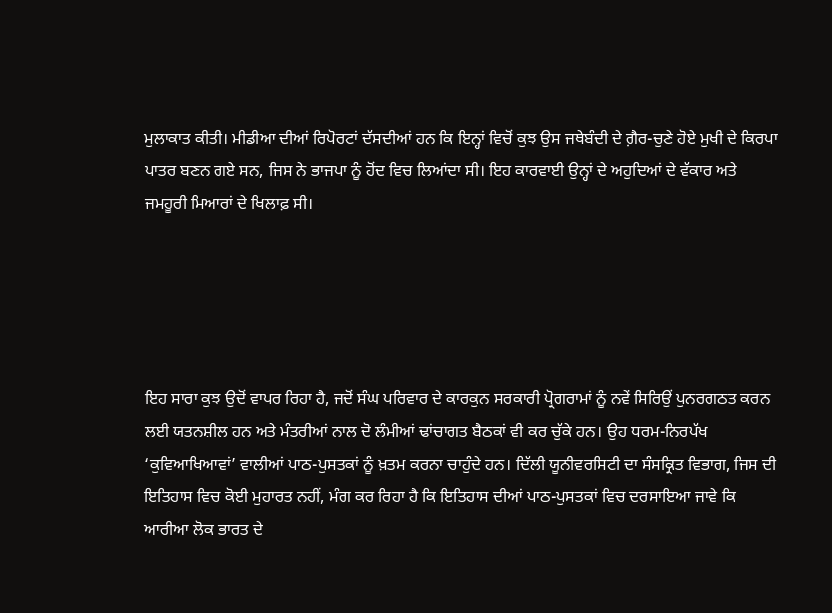ਮੁਲਾਕਾਤ ਕੀਤੀ। ਮੀਡੀਆ ਦੀਆਂ ਰਿਪੋਰਟਾਂ ਦੱਸਦੀਆਂ ਹਨ ਕਿ ਇਨ੍ਹਾਂ ਵਿਚੋਂ ਕੁਝ ਉਸ ਜਥੇਬੰਦੀ ਦੇ ਗ਼ੈਰ-ਚੁਣੇ ਹੋਏ ਮੁਖੀ ਦੇ ਕਿਰਪਾ ਪਾਤਰ ਬਣਨ ਗਏ ਸਨ, ਜਿਸ ਨੇ ਭਾਜਪਾ ਨੂੰ ਹੋਂਦ ਵਿਚ ਲਿਆਂਦਾ ਸੀ। ਇਹ ਕਾਰਵਾਈ ਉਨ੍ਹਾਂ ਦੇ ਅਹੁਦਿਆਂ ਦੇ ਵੱਕਾਰ ਅਤੇ ਜਮਹੂਰੀ ਮਿਆਰਾਂ ਦੇ ਖਿਲਾਫ਼ ਸੀ।





ਇਹ ਸਾਰਾ ਕੁਝ ਉਦੋਂ ਵਾਪਰ ਰਿਹਾ ਹੈ, ਜਦੋਂ ਸੰਘ ਪਰਿਵਾਰ ਦੇ ਕਾਰਕੁਨ ਸਰਕਾਰੀ ਪ੍ਰੋਗਰਾਮਾਂ ਨੂੰ ਨਵੇਂ ਸਿਰਿਉਂ ਪੁਨਰਗਠਤ ਕਰਨ ਲਈ ਯਤਨਸ਼ੀਲ ਹਨ ਅਤੇ ਮੰਤਰੀਆਂ ਨਾਲ ਦੋ ਲੰਮੀਆਂ ਢਾਂਚਾਗਤ ਬੈਠਕਾਂ ਵੀ ਕਰ ਚੁੱਕੇ ਹਨ। ਉਹ ਧਰਮ-ਨਿਰਪੱਖ ‘ਕੁਵਿਆਖਿਆਵਾਂ’ ਵਾਲੀਆਂ ਪਾਠ-ਪੁਸਤਕਾਂ ਨੂੰ ਖ਼ਤਮ ਕਰਨਾ ਚਾਹੁੰਦੇ ਹਨ। ਦਿੱਲੀ ਯੂਨੀਵਰਸਿਟੀ ਦਾ ਸੰਸਕ੍ਰਿਤ ਵਿਭਾਗ, ਜਿਸ ਦੀ ਇਤਿਹਾਸ ਵਿਚ ਕੋਈ ਮੁਹਾਰਤ ਨਹੀਂ, ਮੰਗ ਕਰ ਰਿਹਾ ਹੈ ਕਿ ਇਤਿਹਾਸ ਦੀਆਂ ਪਾਠ-ਪੁਸਤਕਾਂ ਵਿਚ ਦਰਸਾਇਆ ਜਾਵੇ ਕਿ ਆਰੀਆ ਲੋਕ ਭਾਰਤ ਦੇ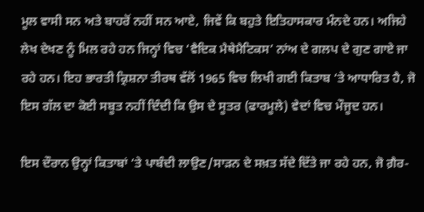ਮੂਲ ਵਾਸੀ ਸਨ ਅਤੇ ਬਾਹਰੋਂ ਨਹੀਂ ਸਨ ਆਏ, ਜਿਵੇਂ ਕਿ ਬਹੁਤੇ ਇਤਿਹਾਸਕਾਰ ਮੰਨਦੇ ਹਨ। ਅਜਿਹੇ ਲੇਖ ਦੇਖਣ ਨੂੰ ਮਿਲ ਰਹੇ ਹਨ ਜਿਨ੍ਹਾਂ ਵਿਚ ‘ਵੈਦਿਕ ਮੈਥੇਮੈਟਿਕਸ’ ਨਾਂਅ ਦੇ ਗਲਪ ਦੇ ਗੁਣ ਗਾਏ ਜਾ ਰਹੇ ਹਨ। ਇਹ ਭਾਰਤੀ ਕ੍ਰਿਸ਼ਨਾ ਤੀਰਥ ਵੱਲੋਂ 1965 ਵਿਚ ਲਿਖੀ ਗਈ ਕਿਤਾਬ ‘ਤੇ ਆਧਾਰਿਤ ਹੈ, ਜੋ ਇਸ ਗੱਲ ਦਾ ਕੋਈ ਸਬੂਤ ਨਹੀਂ ਦਿੰਦੀ ਕਿ ਉਸ ਦੇ ਸੂਤਰ (ਫਾਰਮੂਲੇ) ਵੇਦਾਂ ਵਿਚ ਮੌਜੂਦ ਹਨ।

ਇਸ ਦੌਰਾਨ ਉਨ੍ਹਾਂ ਕਿਤਾਬਾਂ ‘ਤੇ ਪਾਬੰਦੀ ਲਾਉਣ/ਸਾੜਨ ਦੇ ਸਖ਼ਤ ਸੱਦੇ ਦਿੱਤੇ ਜਾ ਰਹੇ ਹਨ, ਜੋ ਗ਼ੈਰ-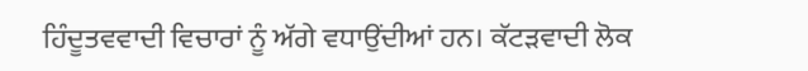ਹਿੰਦੂਤਵਵਾਦੀ ਵਿਚਾਰਾਂ ਨੂੰ ਅੱਗੇ ਵਧਾਉਂਦੀਆਂ ਹਨ। ਕੱਟੜਵਾਦੀ ਲੋਕ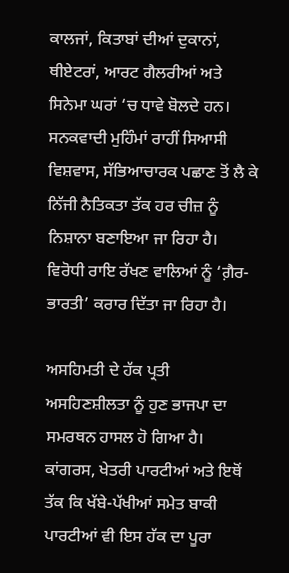ਕਾਲਜਾਂ, ਕਿਤਾਬਾਂ ਦੀਆਂ ਦੁਕਾਨਾਂ, ਥੀਏਟਰਾਂ, ਆਰਟ ਗੈਲਰੀਆਂ ਅਤੇ ਸਿਨੇਮਾ ਘਰਾਂ ‘ਚ ਧਾਵੇ ਬੋਲਦੇ ਹਨ। ਸਨਕਵਾਦੀ ਮੁਹਿੰਮਾਂ ਰਾਹੀਂ ਸਿਆਸੀ ਵਿਸ਼ਵਾਸ, ਸੱਭਿਆਚਾਰਕ ਪਛਾਣ ਤੋਂ ਲੈ ਕੇ ਨਿੱਜੀ ਨੈਤਿਕਤਾ ਤੱਕ ਹਰ ਚੀਜ਼ ਨੂੰ ਨਿਸ਼ਾਨਾ ਬਣਾਇਆ ਜਾ ਰਿਹਾ ਹੈ। ਵਿਰੋਧੀ ਰਾਇ ਰੱਖਣ ਵਾਲਿਆਂ ਨੂੰ ‘ਗ਼ੈਰ-ਭਾਰਤੀ’ ਕਰਾਰ ਦਿੱਤਾ ਜਾ ਰਿਹਾ ਹੈ।

ਅਸਹਿਮਤੀ ਦੇ ਹੱਕ ਪ੍ਰਤੀ ਅਸਹਿਣਸ਼ੀਲਤਾ ਨੂੰ ਹੁਣ ਭਾਜਪਾ ਦਾ ਸਮਰਥਨ ਹਾਸਲ ਹੋ ਗਿਆ ਹੈ। ਕਾਂਗਰਸ, ਖੇਤਰੀ ਪਾਰਟੀਆਂ ਅਤੇ ਇਥੋਂ ਤੱਕ ਕਿ ਖੱਬੇ-ਪੱਖੀਆਂ ਸਮੇਤ ਬਾਕੀ ਪਾਰਟੀਆਂ ਵੀ ਇਸ ਹੱਕ ਦਾ ਪੂਰਾ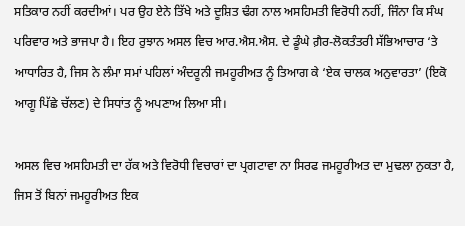ਸਤਿਕਾਰ ਨਹੀਂ ਕਰਦੀਆਂ। ਪਰ ਉਹ ਏਨੇ ਤਿੱਖੇ ਅਤੇ ਦੂਸ਼ਿਤ ਢੰਗ ਨਾਲ ਅਸਹਿਮਤੀ ਵਿਰੋਧੀ ਨਹੀਂ, ਜਿੰਨਾ ਕਿ ਸੰਘ ਪਰਿਵਾਰ ਅਤੇ ਭਾਜਪਾ ਹੈ। ਇਹ ਰੁਝਾਨ ਅਸਲ ਵਿਚ ਆਰ.ਐਸ.ਐਸ. ਦੇ ਡੂੰਘੇ ਗ਼ੈਰ-ਲੋਕਤੰਤਰੀ ਸੱਭਿਆਚਾਰ ‘ਤੇ ਆਧਾਰਿਤ ਹੈ, ਜਿਸ ਨੇ ਲੰਮਾ ਸਮਾਂ ਪਹਿਲਾਂ ਅੰਦਰੂਨੀ ਜਮਹੂਰੀਅਤ ਨੂੰ ਤਿਆਗ ਕੇ ‘ਏਕ ਚਾਲਕ ਅਨੁਵਾਰਤਾ’ (ਇਕੋ ਆਗੂ ਪਿੱਛੇ ਚੱਲਣ) ਦੇ ਸਿਧਾਂਤ ਨੂੰ ਅਪਣਾਅ ਲਿਆ ਸੀ।

ਅਸਲ ਵਿਚ ਅਸਹਿਮਤੀ ਦਾ ਹੱਕ ਅਤੇ ਵਿਰੋਧੀ ਵਿਚਾਰਾਂ ਦਾ ਪ੍ਰਗਟਾਵਾ ਨਾ ਸਿਰਫ ਜਮਹੂਰੀਅਤ ਦਾ ਮੁਢਲਾ ਨੁਕਤਾ ਹੈ, ਜਿਸ ਤੋਂ ਬਿਨਾਂ ਜਮਹੂਰੀਅਤ ਇਕ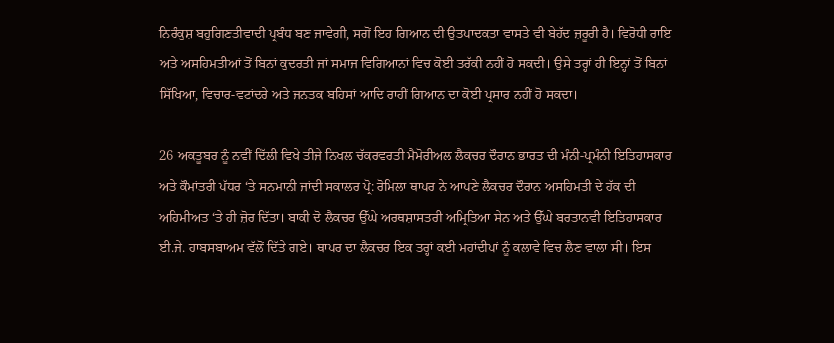ਨਿਰੰਕੁਸ਼ ਬਹੁਗਿਣਤੀਵਾਦੀ ਪ੍ਰਬੰਧ ਬਣ ਜਾਵੇਗੀ, ਸਗੋਂ ਇਹ ਗਿਆਨ ਦੀ ਉਤਪਾਦਕਤਾ ਵਾਸਤੇ ਵੀ ਬੇਹੱਦ ਜ਼ਰੂਰੀ ਹੈ। ਵਿਰੋਧੀ ਰਾਇ ਅਤੇ ਅਸਹਿਮਤੀਆਂ ਤੋਂ ਬਿਨਾਂ ਕੁਦਰਤੀ ਜਾਂ ਸਮਾਜ ਵਿਗਿਆਨਾਂ ਵਿਚ ਕੋਈ ਤਰੱਕੀ ਨਹੀਂ ਹੋ ਸਕਦੀ। ਉਸੇ ਤਰ੍ਹਾਂ ਹੀ ਇਨ੍ਹਾਂ ਤੋਂ ਬਿਨਾਂ ਸਿੱਖਿਆ, ਵਿਚਾਰ-ਵਟਾਂਦਰੇ ਅਤੇ ਜਨਤਕ ਬਹਿਸਾਂ ਆਦਿ ਰਾਹੀਂ ਗਿਆਨ ਦਾ ਕੋਈ ਪ੍ਰਸਾਰ ਨਹੀਂ ਹੋ ਸਕਦਾ।

26 ਅਕਤੂਬਰ ਨੂੰ ਨਵੀਂ ਦਿੱਲੀ ਵਿਖੇ ਤੀਜੇ ਨਿਖਲ ਚੱਕਰਵਰਤੀ ਮੈਮੋਰੀਅਲ ਲੈਕਚਰ ਦੌਰਾਨ ਭਾਰਤ ਦੀ ਮੰਨੀ-ਪ੍ਰਮੰਨੀ ਇਤਿਹਾਸਕਾਰ ਅਤੇ ਕੌਮਾਂਤਰੀ ਪੱਧਰ ‘ਤੇ ਸਨਮਾਨੀ ਜਾਂਦੀ ਸਕਾਲਰ ਪ੍ਰੋ: ਰੋਮਿਲਾ ਥਾਪਰ ਨੇ ਆਪਣੇ ਲੈਕਚਰ ਦੌਰਾਨ ਅਸਹਿਮਤੀ ਦੇ ਹੱਕ ਦੀ ਅਹਿਮੀਅਤ ‘ਤੇ ਹੀ ਜ਼ੋਰ ਦਿੱਤਾ। ਬਾਕੀ ਦੋ ਲੈਕਚਰ ਉੱਘੇ ਅਰਥਸ਼ਾਸਤਰੀ ਅਮ੍ਰਿਤਿਆ ਸੇਨ ਅਤੇ ਉੱਘੇ ਬਰਤਾਨਵੀ ਇਤਿਹਾਸਕਾਰ ਈ.ਜੇ. ਹਾਬਸਬਾਅਮ ਵੱਲੋਂ ਦਿੱਤੇ ਗਏ। ਥਾਪਰ ਦਾ ਲੈਕਚਰ ਇਕ ਤਰ੍ਹਾਂ ਕਈ ਮਹਾਂਦੀਪਾਂ ਨੂੰ ਕਲਾਵੇ ਵਿਚ ਲੈਣ ਵਾਲਾ ਸੀ। ਇਸ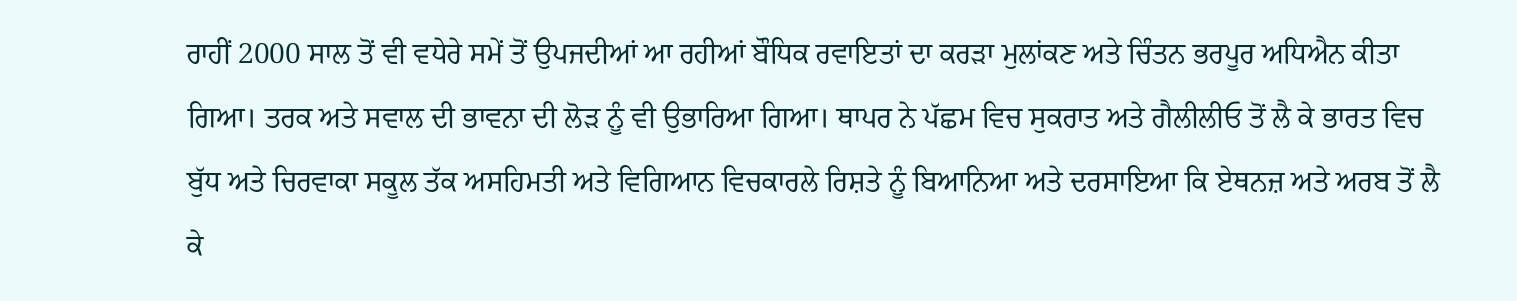ਰਾਹੀਂ 2000 ਸਾਲ ਤੋਂ ਵੀ ਵਧੇਰੇ ਸਮੇਂ ਤੋਂ ਉਪਜਦੀਆਂ ਆ ਰਹੀਆਂ ਬੌਧਿਕ ਰਵਾਇਤਾਂ ਦਾ ਕਰੜਾ ਮੁਲਾਂਕਣ ਅਤੇ ਚਿੰਤਨ ਭਰਪੂਰ ਅਧਿਐਨ ਕੀਤਾ ਗਿਆ। ਤਰਕ ਅਤੇ ਸਵਾਲ ਦੀ ਭਾਵਨਾ ਦੀ ਲੋੜ ਨੂੰ ਵੀ ਉਭਾਰਿਆ ਗਿਆ। ਥਾਪਰ ਨੇ ਪੱਛਮ ਵਿਚ ਸੁਕਰਾਤ ਅਤੇ ਗੈਲੀਲੀਓ ਤੋਂ ਲੈ ਕੇ ਭਾਰਤ ਵਿਚ ਬੁੱਧ ਅਤੇ ਚਿਰਵਾਕਾ ਸਕੂਲ ਤੱਕ ਅਸਹਿਮਤੀ ਅਤੇ ਵਿਗਿਆਨ ਵਿਚਕਾਰਲੇ ਰਿਸ਼ਤੇ ਨੂੰ ਬਿਆਨਿਆ ਅਤੇ ਦਰਸਾਇਆ ਕਿ ਏਥਨਜ਼ ਅਤੇ ਅਰਬ ਤੋਂ ਲੈ ਕੇ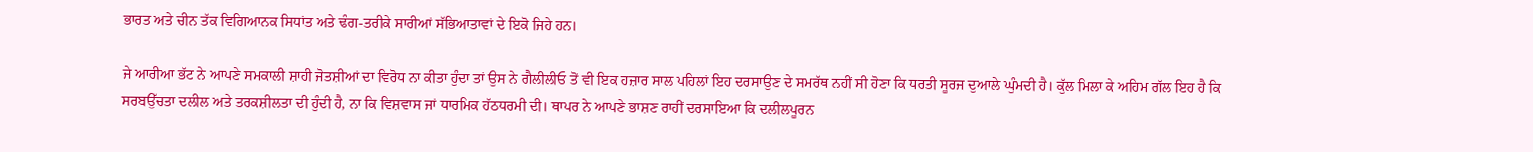ਭਾਰਤ ਅਤੇ ਚੀਨ ਤੱਕ ਵਿਗਿਆਨਕ ਸਿਧਾਂਤ ਅਤੇ ਢੰਗ-ਤਰੀਕੇ ਸਾਰੀਆਂ ਸੱਭਿਆਤਾਵਾਂ ਦੇ ਇਕੋ ਜਿਹੇ ਹਨ।

ਜੇ ਆਰੀਆ ਭੱਟ ਨੇ ਆਪਣੇ ਸਮਕਾਲੀ ਸ਼ਾਹੀ ਜੋਤਸ਼ੀਆਂ ਦਾ ਵਿਰੋਧ ਨਾ ਕੀਤਾ ਹੁੰਦਾ ਤਾਂ ਉਸ ਨੇ ਗੈਲੀਲੀਓ ਤੋਂ ਵੀ ਇਕ ਹਜ਼ਾਰ ਸਾਲ ਪਹਿਲਾਂ ਇਹ ਦਰਸਾਉਣ ਦੇ ਸਮਰੱਥ ਨਹੀਂ ਸੀ ਹੋਣਾ ਕਿ ਧਰਤੀ ਸੂਰਜ ਦੁਆਲੇ ਘੁੰਮਦੀ ਹੈ। ਕੁੱਲ ਮਿਲਾ ਕੇ ਅਹਿਮ ਗੱਲ ਇਹ ਹੈ ਕਿ ਸਰਬਉੱਚਤਾ ਦਲੀਲ ਅਤੇ ਤਰਕਸ਼ੀਲਤਾ ਦੀ ਹੁੰਦੀ ਹੈ, ਨਾ ਕਿ ਵਿਸ਼ਵਾਸ ਜਾਂ ਧਾਰਮਿਕ ਹੱਠਧਰਮੀ ਦੀ। ਥਾਪਰ ਨੇ ਆਪਣੇ ਭਾਸ਼ਣ ਰਾਹੀਂ ਦਰਸਾਇਆ ਕਿ ਦਲੀਲਪੂਰਨ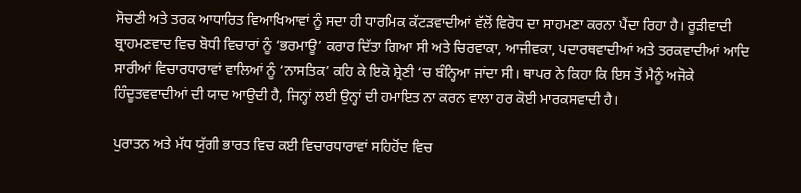ਸੋਚਣੀ ਅਤੇ ਤਰਕ ਆਧਾਰਿਤ ਵਿਆਖਿਆਵਾਂ ਨੂੰ ਸਦਾ ਹੀ ਧਾਰਮਿਕ ਕੱਟੜਵਾਦੀਆਂ ਵੱਲੋਂ ਵਿਰੋਧ ਦਾ ਸਾਹਮਣਾ ਕਰਨਾ ਪੈਂਦਾ ਰਿਹਾ ਹੈ। ਰੂੜੀਵਾਦੀ ਬ੍ਰਾਹਮਣਵਾਦ ਵਿਚ ਬੋਧੀ ਵਿਚਾਰਾਂ ਨੂੰ ‘ਭਰਮਾਊ’ ਕਰਾਰ ਦਿੱਤਾ ਗਿਆ ਸੀ ਅਤੇ ਚਿਰਵਾਕਾ, ਆਜੀਵਕਾ, ਪਦਾਰਥਵਾਦੀਆਂ ਅਤੇ ਤਰਕਵਾਦੀਆਂ ਆਦਿ ਸਾਰੀਆਂ ਵਿਚਾਰਧਾਰਾਵਾਂ ਵਾਲਿਆਂ ਨੂੰ ‘ਨਾਸਤਿਕ’ ਕਹਿ ਕੇ ਇਕੋ ਸ਼੍ਰੇਣੀ ‘ਚ ਬੰਨ੍ਹਿਆ ਜਾਂਦਾ ਸੀ। ਥਾਪਰ ਨੇ ਕਿਹਾ ਕਿ ਇਸ ਤੋਂ ਮੈਨੂੰ ਅਜੋਕੇ ਹਿੰਦੂਤਵਵਾਦੀਆਂ ਦੀ ਯਾਦ ਆਉਦੀ ਹੈ, ਜਿਨ੍ਹਾਂ ਲਈ ਉਨ੍ਹਾਂ ਦੀ ਹਮਾਇਤ ਨਾ ਕਰਨ ਵਾਲਾ ਹਰ ਕੋਈ ਮਾਰਕਸਵਾਦੀ ਹੈ।

ਪੁਰਾਤਨ ਅਤੇ ਮੱਧ ਯੁੱਗੀ ਭਾਰਤ ਵਿਚ ਕਈ ਵਿਚਾਰਧਾਰਾਵਾਂ ਸਹਿਹੋਂਦ ਵਿਚ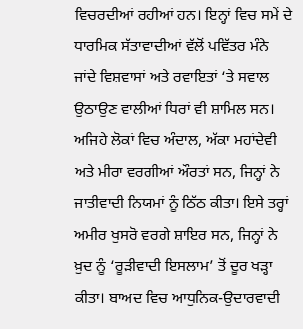ਵਿਚਰਦੀਆਂ ਰਹੀਆਂ ਹਨ। ਇਨ੍ਹਾਂ ਵਿਚ ਸਮੇਂ ਦੇ ਧਾਰਮਿਕ ਸੱਤਾਵਾਦੀਆਂ ਵੱਲੋਂ ਪਵਿੱਤਰ ਮੰਨੇ ਜਾਂਦੇ ਵਿਸ਼ਵਾਸਾਂ ਅਤੇ ਰਵਾਇਤਾਂ ‘ਤੇ ਸਵਾਲ ਉਠਾਉਣ ਵਾਲੀਆਂ ਧਿਰਾਂ ਵੀ ਸ਼ਾਮਿਲ ਸਨ। ਅਜਿਹੇ ਲੋਕਾਂ ਵਿਚ ਅੰਦਾਲ, ਅੱਕਾ ਮਹਾਂਦੇਵੀ ਅਤੇ ਮੀਰਾ ਵਰਗੀਆਂ ਔਰਤਾਂ ਸਨ, ਜਿਨ੍ਹਾਂ ਨੇ ਜਾਤੀਵਾਦੀ ਨਿਯਮਾਂ ਨੂੰ ਠਿੱਠ ਕੀਤਾ। ਇਸੇ ਤਰ੍ਹਾਂ ਅਮੀਰ ਖੁਸਰੋ ਵਰਗੇ ਸ਼ਾਇਰ ਸਨ, ਜਿਨ੍ਹਾਂ ਨੇ ਖ਼ੁਦ ਨੂੰ ‘ਰੂੜੀਵਾਦੀ ਇਸਲਾਮ’ ਤੋਂ ਦੂਰ ਖੜ੍ਹਾ ਕੀਤਾ। ਬਾਅਦ ਵਿਚ ਆਧੁਨਿਕ-ਉਦਾਰਵਾਦੀ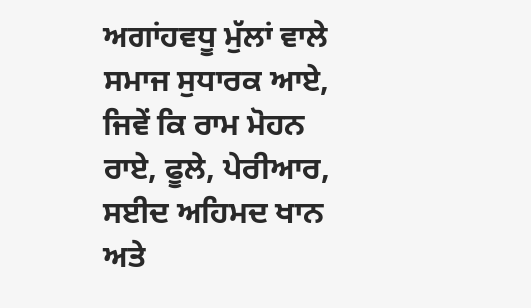ਅਗਾਂਹਵਧੂ ਮੁੱਲਾਂ ਵਾਲੇ ਸਮਾਜ ਸੁਧਾਰਕ ਆਏ, ਜਿਵੇਂ ਕਿ ਰਾਮ ਮੋਹਨ ਰਾਏ, ਫੂਲੇ, ਪੇਰੀਆਰ, ਸਈਦ ਅਹਿਮਦ ਖਾਨ ਅਤੇ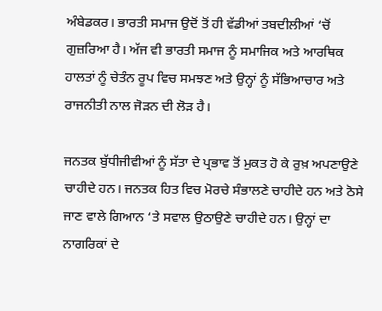ਅੰਬੇਡਕਰ। ਭਾਰਤੀ ਸਮਾਜ ਉਦੋਂ ਤੋਂ ਹੀ ਵੱਡੀਆਂ ਤਬਦੀਲੀਆਂ ‘ਚੋਂ ਗੁਜ਼ਰਿਆ ਹੈ। ਅੱਜ ਵੀ ਭਾਰਤੀ ਸਮਾਜ ਨੂੰ ਸਮਾਜਿਕ ਅਤੇ ਆਰਥਿਕ ਹਾਲਤਾਂ ਨੂੰ ਚੇਤੰਨ ਰੂਪ ਵਿਚ ਸਮਝਣ ਅਤੇ ਉਨ੍ਹਾਂ ਨੂੰ ਸੱਭਿਆਚਾਰ ਅਤੇ ਰਾਜਨੀਤੀ ਨਾਲ ਜੋੜਨ ਦੀ ਲੋੜ ਹੈ।

ਜਨਤਕ ਬੁੱਧੀਜੀਵੀਆਂ ਨੂੰ ਸੱਤਾ ਦੇ ਪ੍ਰਭਾਵ ਤੋਂ ਮੁਕਤ ਹੋ ਕੇ ਰੁਖ਼ ਅਪਣਾਉਣੇ ਚਾਹੀਦੇ ਹਨ। ਜਨਤਕ ਹਿਤ ਵਿਚ ਮੋਰਚੇ ਸੰਭਾਲਣੇ ਚਾਹੀਦੇ ਹਨ ਅਤੇ ਠੋਸੇ ਜਾਣ ਵਾਲੇ ਗਿਆਨ ‘ਤੇ ਸਵਾਲ ਉਠਾਉਣੇ ਚਾਹੀਦੇ ਹਨ। ਉਨ੍ਹਾਂ ਦਾ ਨਾਗਰਿਕਾਂ ਦੇ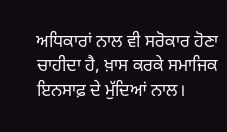ਅਧਿਕਾਰਾਂ ਨਾਲ ਵੀ ਸਰੋਕਾਰ ਹੋਣਾ ਚਾਹੀਦਾ ਹੈ, ਖ਼ਾਸ ਕਰਕੇ ਸਮਾਜਿਕ ਇਨਸਾਫ਼ ਦੇ ਮੁੱਦਿਆਂ ਨਾਲ।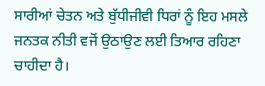ਸਾਰੀਆਂ ਚੇਤਨ ਅਤੇ ਬੁੱਧੀਜੀਵੀ ਧਿਰਾਂ ਨੂੰ ਇਹ ਮਸਲੇ ਜਨਤਕ ਨੀਤੀ ਵਜੋਂ ਉਠਾਉਣ ਲਈ ਤਿਆਰ ਰਹਿਣਾ ਚਾਹੀਦਾ ਹੈ।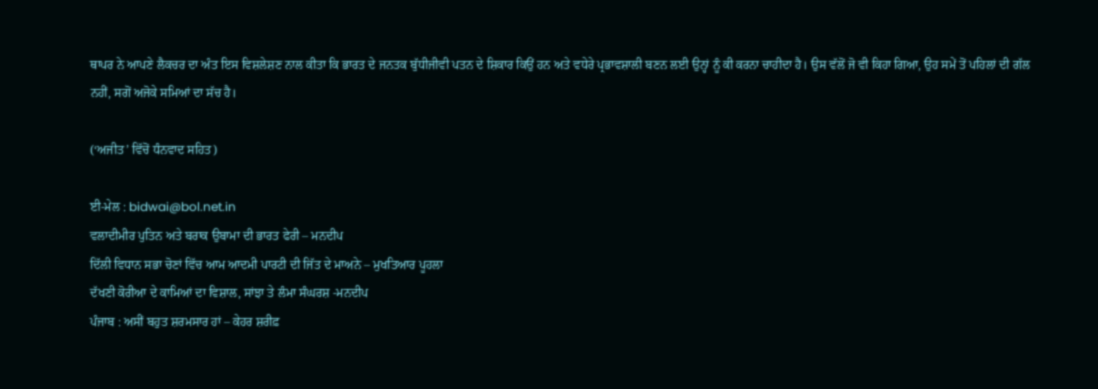ਥਾਪਰ ਨੇ ਆਪਣੇ ਲੈਕਚਰ ਦਾ ਅੰਤ ਇਸ ਵਿਸ਼ਲੇਸ਼ਣ ਨਾਲ ਕੀਤਾ ਕਿ ਭਾਰਤ ਦੇ ਜਨਤਕ ਬੁੱਧੀਜੀਵੀ ਪਤਨ ਦੇ ਸ਼ਿਕਾਰ ਕਿਉਂ ਹਨ ਅਤੇ ਵਧੇਰੇ ਪ੍ਰਭਾਵਸ਼ਾਲੀ ਬਣਨ ਲਈ ਉਨ੍ਹਾਂ ਨੂੰ ਕੀ ਕਰਨਾ ਚਾਹੀਦਾ ਹੈ। ਉਸ ਵੱਲੋਂ ਜੋ ਵੀ ਕਿਹਾ ਗਿਆ, ਉਹ ਸਮੇਂ ਤੋਂ ਪਹਿਲਾਂ ਦੀ ਗੱਲ ਨਹੀਂ, ਸਗੋਂ ਅਜੋਕੇ ਸਮਿਆਂ ਦਾ ਸੱਚ ਹੈ।

(‘ਅਜੀਤ’ ਵਿੱਚੋਂ ਧੰਨਵਾਦ ਸਹਿਤ)

ਈ-ਮੇਲ : bidwai@bol.net.in
ਵਲਾਦੀਮੀਰ ਪੁਤਿਨ ਅਤੇ ਬਰਾਕ ਉਬਾਮਾ ਦੀ ਭਾਰਤ ਫੇਰੀ – ਮਨਦੀਪ
ਦਿੱਲੀ ਵਿਧਾਨ ਸਭਾ ਚੋਣਾਂ ਵਿੱਚ ਆਮ ਆਦਮੀ ਪਾਰਟੀ ਦੀ ਜਿੱਤ ਦੇ ਮਾਅਨੇ – ਮੁਖਤਿਆਰ ਪੂਹਲਾ
ਦੱਖਣੀ ਕੋਰੀਆ ਦੇ ਕਾਮਿਆਂ ਦਾ ਵਿਸ਼ਾਲ, ਸਾਂਝਾ ਤੇ ਲੰਮਾ ਸੰਘਰਸ਼ -ਮਨਦੀਪ
ਪੰਜਾਬ : ਅਸੀਂ ਬਹੁਤ ਸ਼ਰਮਸਾਰ ਹਾਂ – ਕੇਹਰ ਸ਼ਰੀਫ਼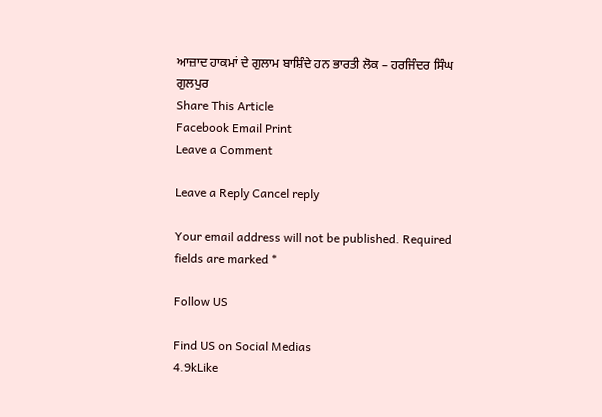ਆਜ਼ਾਦ ਹਾਕਮਾਂ ਦੇ ਗੁਲਾਮ ਬਾਸ਼ਿੰਦੇ ਹਨ ਭਾਰਤੀ ਲੋਕ – ਹਰਜਿੰਦਰ ਸਿੰਘ ਗੁਲਪੁਰ
Share This Article
Facebook Email Print
Leave a Comment

Leave a Reply Cancel reply

Your email address will not be published. Required fields are marked *

Follow US

Find US on Social Medias
4.9kLike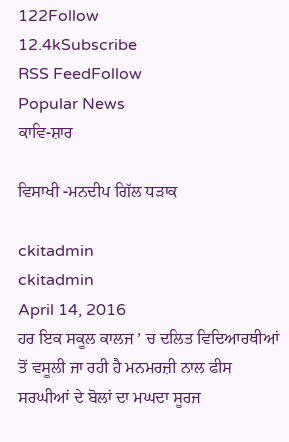122Follow
12.4kSubscribe
RSS FeedFollow
Popular News
ਕਾਵਿ-ਸ਼ਾਰ

ਵਿਸਾਖੀ -ਮਨਦੀਪ ਗਿੱਲ ਧੜਾਕ

ckitadmin
ckitadmin
April 14, 2016
ਹਰ ਇਕ ਸਕੂਲ ਕਾਲਜ ’ ਚ ਦਲਿਤ ਵਿਦਿਆਰਥੀਆਂ ਤੋਂ ਵਸੂਲੀ ਜਾ ਰਹੀ ਹੈ ਮਨਮਰਜ਼ੀ ਨਾਲ ਫੀਸ
ਸਰਘੀਆਂ ਦੇ ਬੋਲਾਂ ਦਾ ਮਘਦਾ ਸੂਰਜ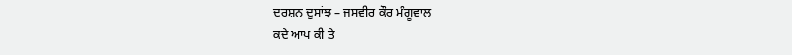ਦਰਸ਼ਨ ਦੁਸਾਂਝ – ਜਸਵੀਰ ਕੌਰ ਮੰਗੂਵਾਲ
ਕਦੇ ਆਪ ਕੀ ਤੇ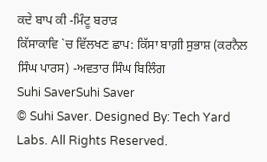ਕਦੇ ਬਾਪ ਕੀ -ਮਿੰਟੂ ਬਰਾੜ
ਕਿੱਸਾਕਾਵਿ `ਚ ਵਿੱਲਖਣ ਛਾਪ: ਕਿੱਸਾ ਬਾਗ਼ੀ ਸੁਭਾਸ਼ (ਕਰਨੈਲ ਸਿੰਘ ਪਾਰਸ) -ਅਵਤਾਰ ਸਿੰਘ ਬਿਲਿੰਗ
Suhi SaverSuhi Saver
© Suhi Saver. Designed By: Tech Yard Labs. All Rights Reserved.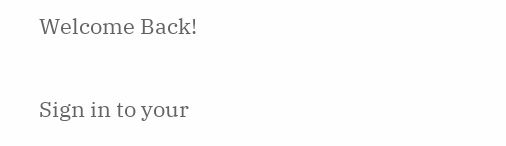Welcome Back!

Sign in to your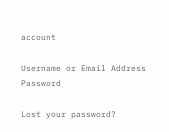account

Username or Email Address
Password

Lost your password?